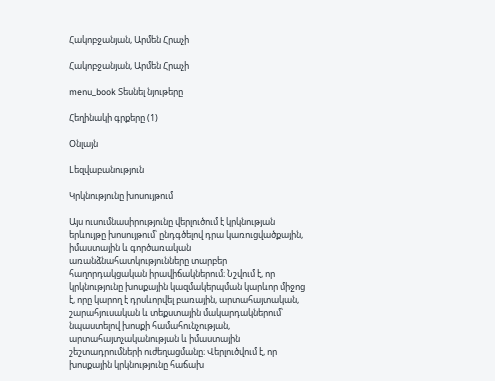Հակոբջանյան, Արմեն Հրաչի

Հակոբջանյան, Արմեն Հրաչի

menu_book Տեսնել նյութերը

Հեղինակի գրքերը (1)

Օնլայն

Lեզվաբանություն

Կրկնությունը խոսույթում

Այս ուսումնասիրությունը վերլուծում է կրկնության երևույթը խոսույթում՝ ընդգծելով դրա կառուցվածքային, իմաստային և գործառական առանձնահատկությունները տարբեր հաղորդակցական իրավիճակներում։ Նշվում է, որ կրկնությունը խոսքային կազմակերպման կարևոր միջոց է, որը կարող է դրսևորվել բառային, արտահայտական, շարահյուսական և տեքստային մակարդակներում՝ նպաստելով խոսքի համահունչության, արտահայտչականության և իմաստային շեշտադրումների ուժեղացմանը։ Վերլուծվում է, որ խոսքային կրկնությունը հաճախ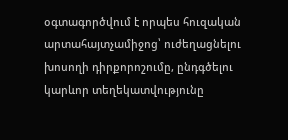օգտագործվում է որպես հուզական արտահայտչամիջոց՝ ուժեղացնելու խոսողի դիրքորոշումը, ընդգծելու կարևոր տեղեկատվությունը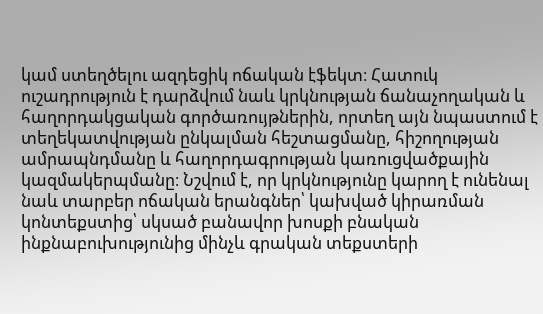կամ ստեղծելու ազդեցիկ ոճական էֆեկտ։ Հատուկ ուշադրություն է դարձվում նաև կրկնության ճանաչողական և հաղորդակցական գործառույթներին, որտեղ այն նպաստում է տեղեկատվության ընկալման հեշտացմանը, հիշողության ամրապնդմանը և հաղորդագրության կառուցվածքային կազմակերպմանը։ Նշվում է, որ կրկնությունը կարող է ունենալ նաև տարբեր ոճական երանգներ՝ կախված կիրառման կոնտեքստից՝ սկսած բանավոր խոսքի բնական ինքնաբուխությունից մինչև գրական տեքստերի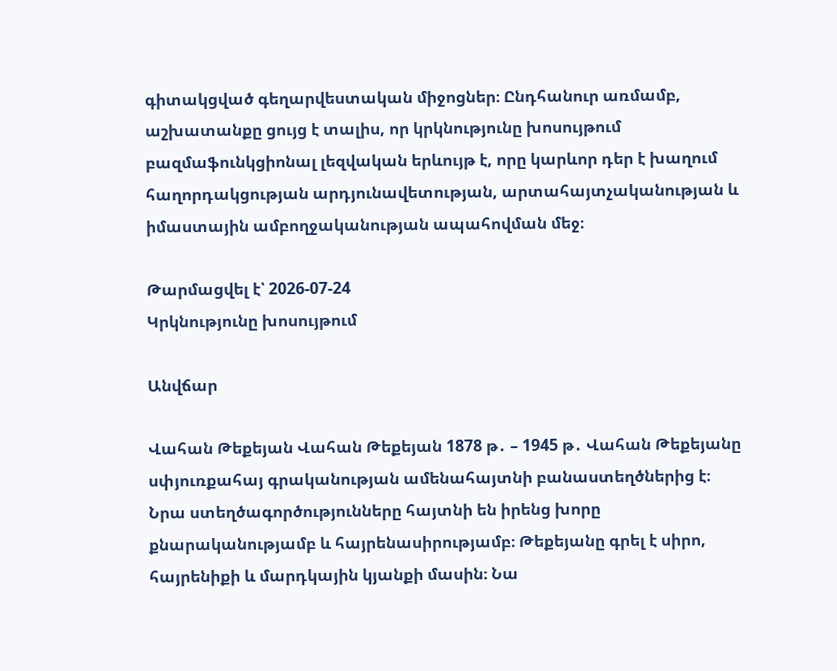գիտակցված գեղարվեստական միջոցներ։ Ընդհանուր առմամբ, աշխատանքը ցույց է տալիս, որ կրկնությունը խոսույթում բազմաֆունկցիոնալ լեզվական երևույթ է, որը կարևոր դեր է խաղում հաղորդակցության արդյունավետության, արտահայտչականության և իմաստային ամբողջականության ապահովման մեջ։

Թարմացվել է՝ 2026-07-24
Կրկնությունը խոսույթում

Անվճար

Վահան Թեքեյան Վահան Թեքեյան 1878 թ․ – 1945 թ․ Վահան Թեքեյանը սփյուռքահայ գրականության ամենահայտնի բանաստեղծներից է։ Նրա ստեղծագործությունները հայտնի են իրենց խորը քնարականությամբ և հայրենասիրությամբ։ Թեքեյանը գրել է սիրո, հայրենիքի և մարդկային կյանքի մասին։ Նա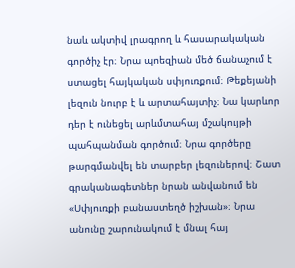նաև ակտիվ լրագրող և հասարակական գործիչ էր։ Նրա պոեզիան մեծ ճանաչում է ստացել հայկական սփյուռքում։ Թեքեյանի լեզուն նուրբ է և արտահայտիչ։ Նա կարևոր դեր է ունեցել արևմտահայ մշակույթի պահպանման գործում։ Նրա գործերը թարգմանվել են տարբեր լեզուներով։ Շատ գրականագետներ նրան անվանում են «Սփյուռքի բանաստեղծ իշխան»։ Նրա անունը շարունակում է մնալ հայ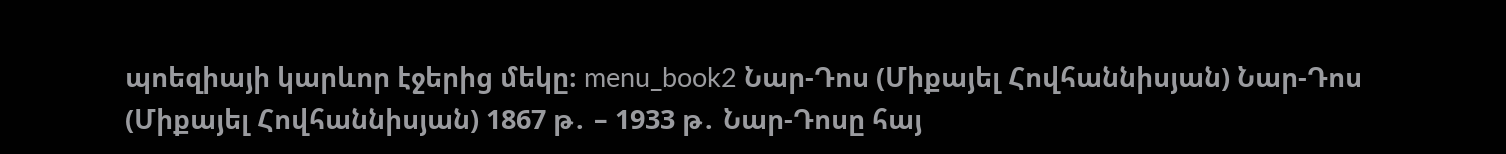պոեզիայի կարևոր էջերից մեկը։ menu_book2 Նար-Դոս (Միքայել Հովհաննիսյան) Նար-Դոս (Միքայել Հովհաննիսյան) 1867 թ․ – 1933 թ․ Նար-Դոսը հայ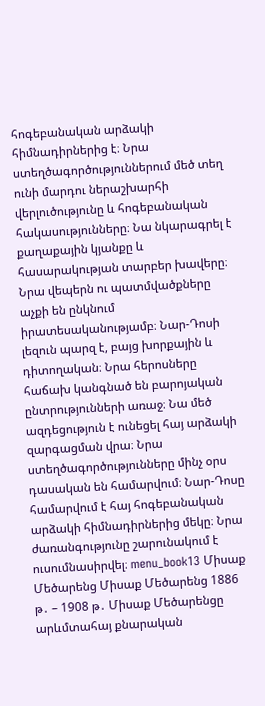հոգեբանական արձակի հիմնադիրներից է։ Նրա ստեղծագործություններում մեծ տեղ ունի մարդու ներաշխարհի վերլուծությունը և հոգեբանական հակասությունները։ Նա նկարագրել է քաղաքային կյանքը և հասարակության տարբեր խավերը։ Նրա վեպերն ու պատմվածքները աչքի են ընկնում իրատեսականությամբ։ Նար-Դոսի լեզուն պարզ է, բայց խորքային և դիտողական։ Նրա հերոսները հաճախ կանգնած են բարոյական ընտրությունների առաջ։ Նա մեծ ազդեցություն է ունեցել հայ արձակի զարգացման վրա։ Նրա ստեղծագործությունները մինչ օրս դասական են համարվում։ Նար-Դոսը համարվում է հայ հոգեբանական արձակի հիմնադիրներից մեկը։ Նրա ժառանգությունը շարունակում է ուսումնասիրվել։ menu_book13 Միսաք Մեծարենց Միսաք Մեծարենց 1886 թ․ – 1908 թ․ Միսաք Մեծարենցը արևմտահայ քնարական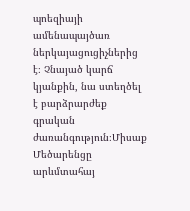պոեզիայի ամենապայծառ ներկայացուցիչներից է։ Չնայած կարճ կյանքին, նա ստեղծել է բարձրարժեք գրական ժառանգություն։Միսաք Մեծարենցը արևմտահայ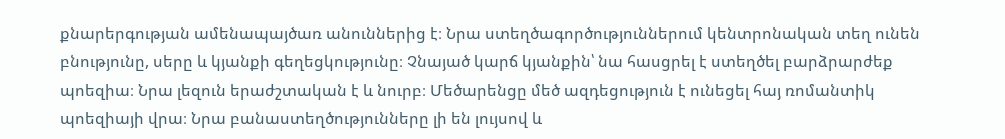քնարերգության ամենապայծառ անուններից է։ Նրա ստեղծագործություններում կենտրոնական տեղ ունեն բնությունը, սերը և կյանքի գեղեցկությունը։ Չնայած կարճ կյանքին՝ նա հասցրել է ստեղծել բարձրարժեք պոեզիա։ Նրա լեզուն երաժշտական է և նուրբ։ Մեծարենցը մեծ ազդեցություն է ունեցել հայ ռոմանտիկ պոեզիայի վրա։ Նրա բանաստեղծությունները լի են լույսով և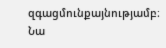զգացմունքայնությամբ։ Նա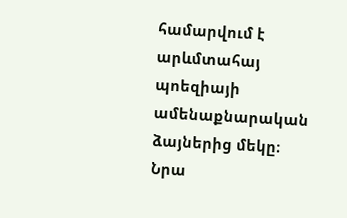համարվում է արևմտահայ պոեզիայի ամենաքնարական ձայներից մեկը։ Նրա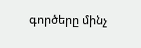գործերը մինչ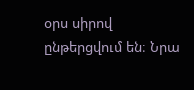օրս սիրով ընթերցվում են։ Նրա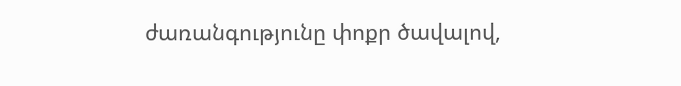ժառանգությունը փոքր ծավալով,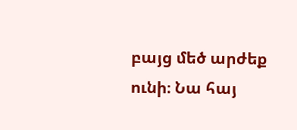բայց մեծ արժեք ունի։ Նա հայ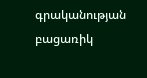գրականության բացառիկ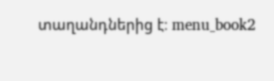տաղանդներից է։ menu_book2